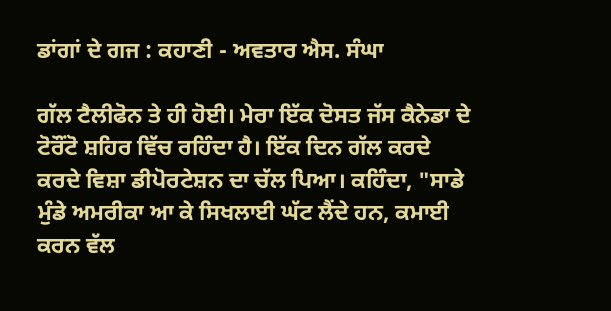ਡਾਂਗਾਂ ਦੇ ਗਜ : ਕਹਾਣੀ - ਅਵਤਾਰ ਐਸ. ਸੰਘਾ

ਗੱਲ ਟੈਲੀਫੋਨ ਤੇ ਹੀ ਹੋਈ। ਮੇਰਾ ਇੱਕ ਦੋਸਤ ਜੱਸ ਕੈਨੇਡਾ ਦੇ ਟੋਰੌਂਟੋ ਸ਼ਹਿਰ ਵਿੱਚ ਰਹਿੰਦਾ ਹੈ। ਇੱਕ ਦਿਨ ਗੱਲ ਕਰਦੇ ਕਰਦੇ ਵਿਸ਼ਾ ਡੀਪੋਰਟੇਸ਼ਨ ਦਾ ਚੱਲ ਪਿਆ। ਕਹਿੰਦਾ, "ਸਾਡੇ ਮੁੰਡੇ ਅਮਰੀਕਾ ਆ ਕੇ ਸਿਖਲਾਈ ਘੱਟ ਲੈਂਦੇ ਹਨ, ਕਮਾਈ ਕਰਨ ਵੱਲ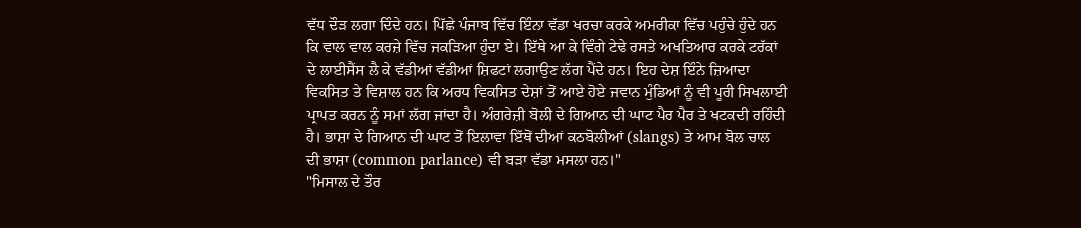ਵੱਧ ਦੌੜ ਲਗਾ ਦਿੰਦੇ ਹਨ। ਪਿੱਛੇ ਪੰਜਾਬ ਵਿੱਚ ਇੰਨਾ ਵੱਡਾ ਖਰਚਾ ਕਰਕੇ ਅਮਰੀਕਾ ਵਿੱਚ ਪਹੁੰਚੇ ਹੁੰਦੇ ਹਨ ਕਿ ਵਾਲ ਵਾਲ ਕਰਜ਼ੇ ਵਿੱਚ ਜਕੜਿਆ ਹੁੰਦਾ ਏ। ਇੱਥੇ ਆ ਕੇ ਵਿੰਗੇ ਟੇਢੇ ਰਸਤੇ ਅਖਤਿਆਰ ਕਰਕੇ ਟਰੱਕਾਂ ਦੇ ਲਾਈਸੈਂਸ ਲੈ ਕੇ ਵੱਡੀਆਂ ਵੱਡੀਆਂ ਸ਼ਿਫਟਾਂ ਲਗਾਉਣ ਲੱਗ ਪੈਂਦੇ ਹਨ। ਇਹ ਦੇਸ਼ ਇੰਨੇ ਜ਼ਿਆਦਾ ਵਿਕਸਿਤ ਤੇ ਵਿਸ਼ਾਲ ਹਨ ਕਿ ਅਰਧ ਵਿਕਸਿਤ ਦੇਸ਼ਾਂ ਤੋਂ ਆਏ ਹੋਏ ਜਵਾਨ ਮੁੰਡਿਆਂ ਨੂੰ ਵੀ ਪੂਰੀ ਸਿਖਲਾਈ ਪ੍ਰਾਪਤ ਕਰਨ ਨੂੰ ਸਮਾਂ ਲੱਗ ਜਾਂਦਾ ਹੈ। ਅੰਗਰੇਜ਼ੀ ਬੋਲੀ ਦੇ ਗਿਆਨ ਦੀ ਘਾਟ ਪੈਰ ਪੈਰ ਤੇ ਖਟਕਦੀ ਰਹਿੰਦੀ ਹੈ। ਭਾਸ਼ਾ ਦੇ ਗਿਆਨ ਦੀ ਘਾਟ ਤੋਂ ਇਲਾਵਾ ਇੱਥੋਂ ਦੀਆਂ ਕਠਬੋਲੀਆਂ (slangs) ਤੇ ਆਮ ਬੋਲ ਚਾਲ ਦੀ ਭਾਸ਼ਾ (common parlance) ਵੀ ਬੜਾ ਵੱਡਾ ਮਸਲਾ ਹਨ।"
"ਮਿਸਾਲ ਦੇ ਤੌਰ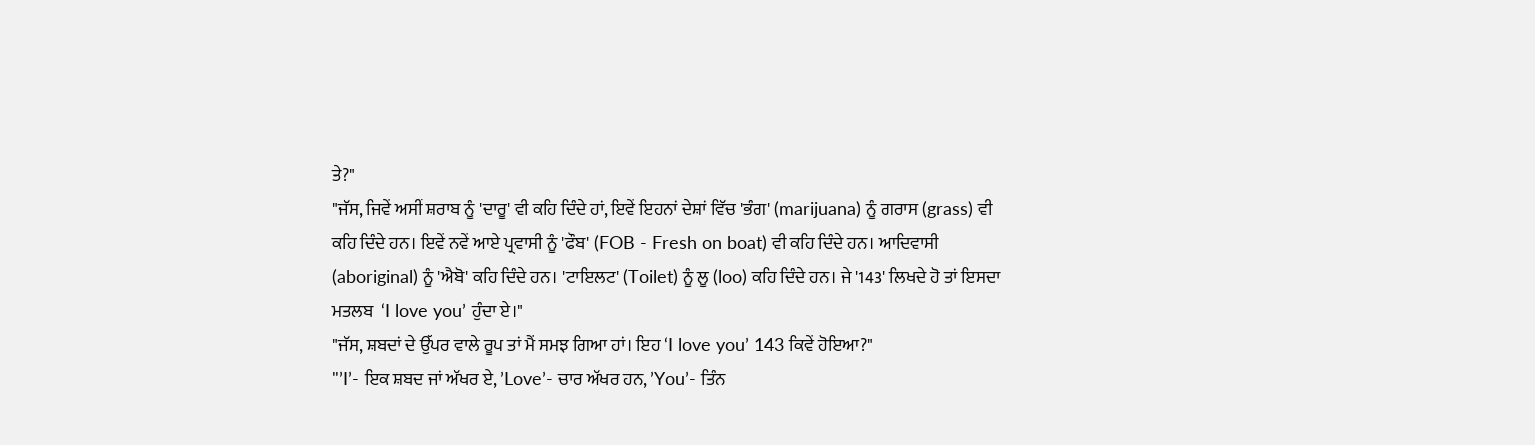ਤੇ?"
"ਜੱਸ, ਜਿਵੇਂ ਅਸੀਂ ਸ਼ਰਾਬ ਨੂੰ 'ਦਾਰੂ' ਵੀ ਕਹਿ ਦਿੰਦੇ ਹਾਂ, ਇਵੇਂ ਇਹਨਾਂ ਦੇਸ਼ਾਂ ਵਿੱਚ 'ਭੰਗ' (marijuana) ਨੂੰ ਗਰਾਸ (grass) ਵੀ ਕਹਿ ਦਿੰਦੇ ਹਨ। ਇਵੇਂ ਨਵੇਂ ਆਏ ਪ੍ਰਵਾਸੀ ਨੂੰ 'ਫੌਬ' (FOB - Fresh on boat) ਵੀ ਕਹਿ ਦਿੰਦੇ ਹਨ। ਆਦਿਵਾਸੀ (aboriginal) ਨੂੰ 'ਐਬੋ' ਕਹਿ ਦਿੰਦੇ ਹਨ। 'ਟਾਇਲਟ' (Toilet) ਨੂੰ ਲੂ (loo) ਕਹਿ ਦਿੰਦੇ ਹਨ। ਜੇ '143' ਲਿਖਦੇ ਹੋ ਤਾਂ ਇਸਦਾ ਮਤਲਬ  ‘I love you’ ਹੁੰਦਾ ਏ।"
"ਜੱਸ, ਸ਼ਬਦਾਂ ਦੇ ਉੱਪਰ ਵਾਲੇ ਰੂਪ ਤਾਂ ਮੈਂ ਸਮਝ ਗਿਆ ਹਾਂ। ਇਹ ‘I love you’ 143 ਕਿਵੇਂ ਹੋਇਆ?"
"’I’- ਇਕ ਸ਼ਬਦ ਜਾਂ ਅੱਖਰ ਏ, ’Love’- ਚਾਰ ਅੱਖਰ ਹਨ, ’You’- ਤਿੰਨ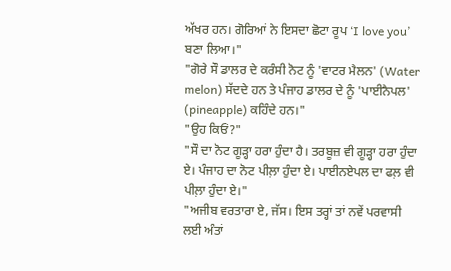ਅੱਖਰ ਹਨ। ਗੋਰਿਆਂ ਨੇ ਇਸਦਾ ਛੋਟਾ ਰੂਪ ‘I love you’ ਬਣਾ ਲਿਆ।"
"ਗੋਰੇ ਸੌ ਡਾਲਰ ਦੇ ਕਰੰਸੀ ਨੋਟ ਨੂੰ 'ਵਾਟਰ ਮੈਲਨ' (Water melon) ਸੱਦਦੇ ਹਨ ਤੇ ਪੰਜਾਹ ਡਾਲਰ ਦੇ ਨੂੰ 'ਪਾਈਨੈਪਲ' (pineapple) ਕਹਿੰਦੇ ਹਨ।"
"ਉਹ ਕਿਓਂ?"
"ਸੌ ਦਾ ਨੋਟ ਗੂੜ੍ਹਾ ਹਰਾ ਹੁੰਦਾ ਹੈ। ਤਰਬੂਜ਼ ਵੀ ਗੂੜ੍ਹਾ ਹਰਾ ਹੁੰਦਾ ਏ। ਪੰਜਾਹ ਦਾ ਨੋਟ ਪੀਲ਼ਾ ਹੁੰਦਾ ਏ। ਪਾਈਨਏਪਲ ਦਾ ਫਲ਼ ਵੀ ਪੀਲ਼ਾ ਹੁੰਦਾ ਏ।"
"ਅਜੀਬ ਵਰਤਾਰਾ ਏ, ਜੱਸ। ਇਸ ਤਰ੍ਹਾਂ ਤਾਂ ਨਵੇਂ ਪਰਵਾਸੀ ਲਈ ਅੰਤਾਂ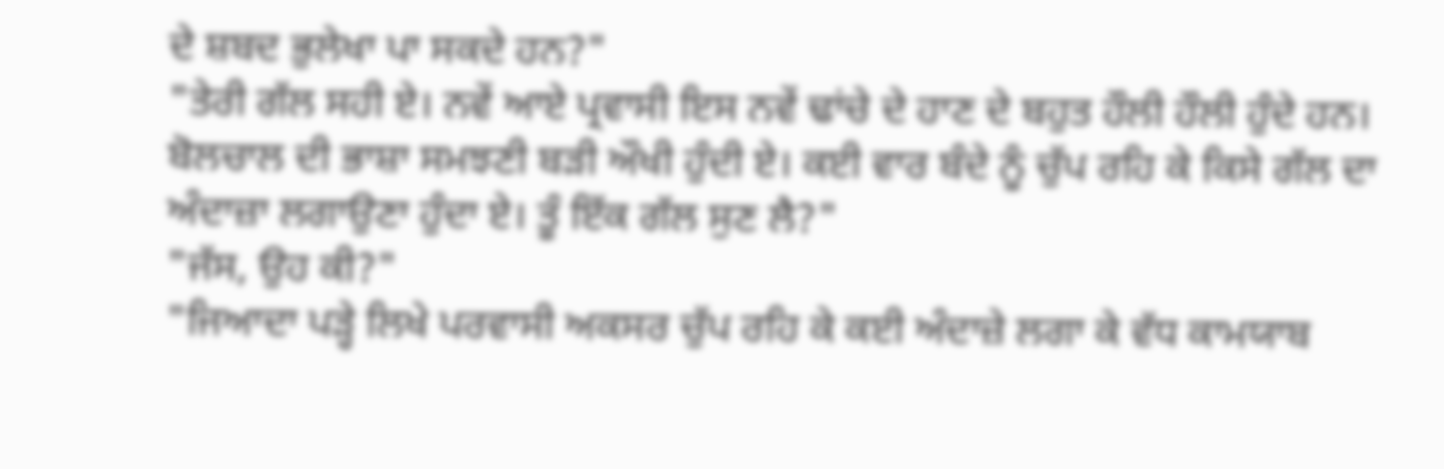ਦੇ ਸ਼ਬਦ ਭੁਲੇਖਾ ਪਾ ਸਕਦੇ ਹਨ?"
"ਤੇਰੀ ਗੱਲ ਸਹੀ ਏ। ਨਵੇਂ ਆਏ ਪ੍ਰਵਾਸੀ ਇਸ ਨਵੇਂ ਢਾਂਚੇ ਦੇ ਹਾਣ ਦੇ ਬਹੁਤ ਹੌਲੀ ਹੌਲੀ ਹੁੰਦੇ ਹਨ। ਬੋਲਚਾਲ ਦੀ ਭਾਸ਼ਾ ਸਮਝਣੀ ਬੜੀ ਔਖੀ ਹੁੰਦੀ ਏ। ਕਈ ਵਾਰ ਬੰਦੇ ਨੂੰ ਚੁੱਪ ਰਹਿ ਕੇ ਕਿਸੇ ਗੱਲ ਦਾ ਅੰਦਾਜ਼ਾ ਲਗਾਉਣਾ ਹੁੰਦਾ ਏ। ਤੂੰ ਇੱਕ ਗੱਲ ਸੁਣ ਲੈ?"
"ਜੱਸ, ਉਹ ਕੀ?"
"ਜਿਆਦਾ ਪੜ੍ਹੇ ਲਿਖੇ ਪਰਵਾਸੀ ਅਕਸਰ ਚੁੱਪ ਰਹਿ ਕੇ ਕਈ ਅੰਦਾਜ਼ੇ ਲਗਾ ਕੇ ਵੱਧ ਕਾਮਯਾਬ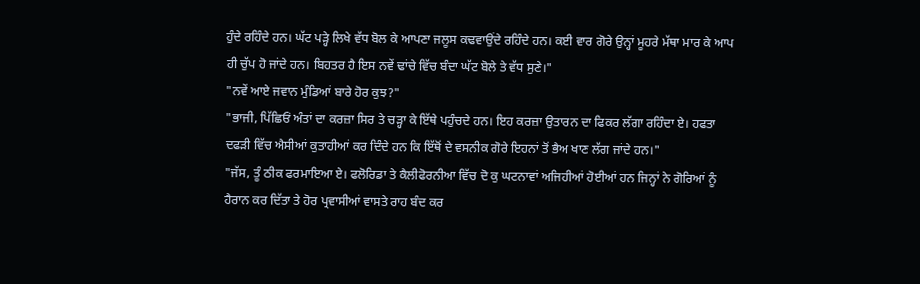ਹੁੰਦੇ ਰਹਿੰਦੇ ਹਨ। ਘੱਟ ਪੜ੍ਹੇ ਲਿਖੇ ਵੱਧ ਬੋਲ ਕੇ ਆਪਣਾ ਜਲੂਸ ਕਢਵਾਉਂਦੇ ਰਹਿੰਦੇ ਹਨ। ਕਈ ਵਾਰ ਗੋਰੇ ਉਨ੍ਹਾਂ ਮੂਹਰੇ ਮੱਥਾ ਮਾਰ ਕੇ ਆਪ ਹੀ ਚੁੱਪ ਹੋ ਜਾਂਦੇ ਹਨ। ਬਿਹਤਰ ਹੈ ਇਸ ਨਵੇਂ ਢਾਂਚੇ ਵਿੱਚ ਬੰਦਾ ਘੱਟ ਬੋਲੇ ਤੇ ਵੱਧ ਸੁਣੇ।"
"ਨਵੇਂ ਆਏ ਜਵਾਨ ਮੁੰਡਿਆਂ ਬਾਰੇ ਹੋਰ ਕੁਝ?"
"ਭਾਜੀ, ਪਿੱਛਿਓਂ ਅੰਤਾਂ ਦਾ ਕਰਜ਼ਾ ਸਿਰ ਤੇ ਚੜ੍ਹਾ ਕੇ ਇੱਥੇ ਪਹੁੰਚਦੇ ਹਨ। ਇਹ ਕਰਜ਼ਾ ਉਤਾਰਨ ਦਾ ਫਿਕਰ ਲੱਗਾ ਰਹਿੰਦਾ ਏ। ਹਫਤਾ ਦਫੜੀ ਵਿੱਚ ਐਸੀਆਂ ਕੁਤਾਹੀਆਂ ਕਰ ਦਿੰਦੇ ਹਨ ਕਿ ਇੱਥੋਂ ਦੇ ਵਸਨੀਕ ਗੋਰੇ ਇਹਨਾਂ ਤੋਂ ਭੈਅ ਖਾਣ ਲੱਗ ਜਾਂਦੇ ਹਨ।"
"ਜੱਸ, ਤੂੰ ਠੀਕ ਫਰਮਾਇਆ ਏ। ਫਲੋਰਿਡਾ ਤੇ ਕੈਲੀਫੋਰਨੀਆ ਵਿੱਚ ਦੋ ਕੁ ਘਟਨਾਵਾਂ ਅਜਿਹੀਆਂ ਹੋਈਆਂ ਹਨ ਜਿਨ੍ਹਾਂ ਨੇ ਗੋਰਿਆਂ ਨੂੰ ਹੈਰਾਨ ਕਰ ਦਿੱਤਾ ਤੇ ਹੋਰ ਪ੍ਰਵਾਸੀਆਂ ਵਾਸਤੇ ਰਾਹ ਬੰਦ ਕਰ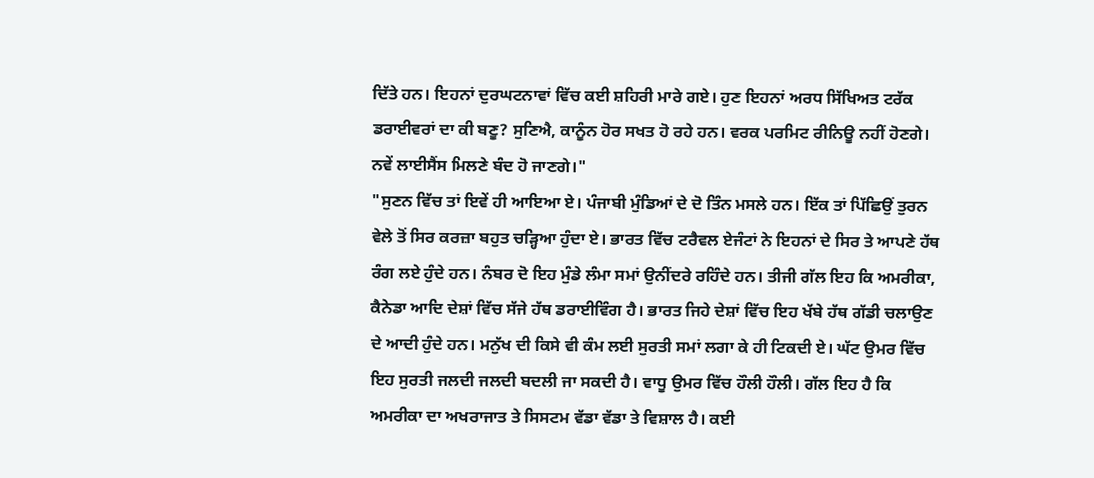ਦਿੱਤੇ ਹਨ। ਇਹਨਾਂ ਦੁਰਘਟਨਾਵਾਂ ਵਿੱਚ ਕਈ ਸ਼ਹਿਰੀ ਮਾਰੇ ਗਏ। ਹੁਣ ਇਹਨਾਂ ਅਰਧ ਸਿੱਖਿਅਤ ਟਰੱਕ ਡਰਾਈਵਰਾਂ ਦਾ ਕੀ ਬਣੂ? ਸੁਣਿਐ, ਕਾਨੂੰਨ ਹੋਰ ਸਖਤ ਹੋ ਰਹੇ ਹਨ। ਵਰਕ ਪਰਮਿਟ ਰੀਨਿਊ ਨਹੀਂ ਹੋਣਗੇ। ਨਵੇਂ ਲਾਈਸੈਂਸ ਮਿਲਣੇ ਬੰਦ ਹੋ ਜਾਣਗੇ।"
"ਸੁਣਨ ਵਿੱਚ ਤਾਂ ਇਵੇਂ ਹੀ ਆਇਆ ਏ। ਪੰਜਾਬੀ ਮੁੰਡਿਆਂ ਦੇ ਦੋ ਤਿੰਨ ਮਸਲੇ ਹਨ। ਇੱਕ ਤਾਂ ਪਿੱਛਿਉਂ ਤੁਰਨ ਵੇਲੇ ਤੋਂ ਸਿਰ ਕਰਜ਼ਾ ਬਹੁਤ ਚੜ੍ਹਿਆ ਹੁੰਦਾ ਏ। ਭਾਰਤ ਵਿੱਚ ਟਰੈਵਲ ਏਜੰਟਾਂ ਨੇ ਇਹਨਾਂ ਦੇ ਸਿਰ ਤੇ ਆਪਣੇ ਹੱਥ ਰੰਗ ਲਏ ਹੁੰਦੇ ਹਨ। ਨੰਬਰ ਦੋ ਇਹ ਮੁੰਡੇ ਲੰਮਾ ਸਮਾਂ ਉਨੀਂਦਰੇ ਰਹਿੰਦੇ ਹਨ। ਤੀਜੀ ਗੱਲ ਇਹ ਕਿ ਅਮਰੀਕਾ, ਕੈਨੇਡਾ ਆਦਿ ਦੇਸ਼ਾਂ ਵਿੱਚ ਸੱਜੇ ਹੱਥ ਡਰਾਈਵਿੰਗ ਹੈ। ਭਾਰਤ ਜਿਹੇ ਦੇਸ਼ਾਂ ਵਿੱਚ ਇਹ ਖੱਬੇ ਹੱਥ ਗੱਡੀ ਚਲਾਉਣ ਦੇ ਆਦੀ ਹੁੰਦੇ ਹਨ। ਮਨੁੱਖ ਦੀ ਕਿਸੇ ਵੀ ਕੰਮ ਲਈ ਸੁਰਤੀ ਸਮਾਂ ਲਗਾ ਕੇ ਹੀ ਟਿਕਦੀ ਏ। ਘੱਟ ਉਮਰ ਵਿੱਚ ਇਹ ਸੁਰਤੀ ਜਲਦੀ ਜਲਦੀ ਬਦਲੀ ਜਾ ਸਕਦੀ ਹੈ। ਵਾਧੂ ਉਮਰ ਵਿੱਚ ਹੌਲੀ ਹੌਲੀ। ਗੱਲ ਇਹ ਹੈ ਕਿ ਅਮਰੀਕਾ ਦਾ ਅਖਰਾਜਾਤ ਤੇ ਸਿਸਟਮ ਵੱਡਾ ਵੱਡਾ ਤੇ ਵਿਸ਼ਾਲ ਹੈ। ਕਈ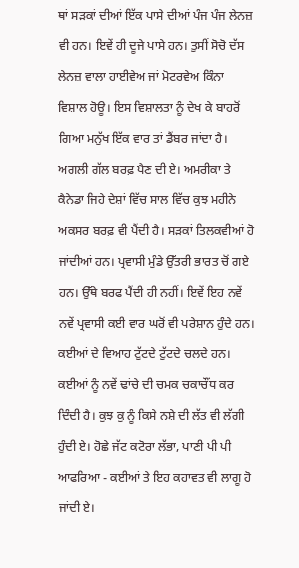ਥਾਂ ਸੜਕਾਂ ਦੀਆਂ ਇੱਕ ਪਾਸੇ ਦੀਆਂ ਪੰਜ ਪੰਜ ਲੇਨਜ਼ ਵੀ ਹਨ। ਇਵੇਂ ਹੀ ਦੂਜੇ ਪਾਸੇ ਹਨ। ਤੁਸੀਂ ਸੋਚੋ ਦੱਸ ਲੇਨਜ਼ ਵਾਲਾ ਹਾਈਵੇਅ ਜਾਂ ਮੋਟਰਵੇਅ ਕਿੰਨਾ ਵਿਸ਼ਾਲ ਹੋਊ। ਇਸ ਵਿਸ਼ਾਲਤਾ ਨੂੰ ਦੇਖ ਕੇ ਬਾਹਰੋਂ ਗਿਆ ਮਨੁੱਖ ਇੱਕ ਵਾਰ ਤਾਂ ਡੈਂਬਰ ਜਾਂਦਾ ਹੈ। ਅਗਲੀ ਗੱਲ ਬਰਫ਼ ਪੈਣ ਦੀ ਏ। ਅਮਰੀਕਾ ਤੇ ਕੈਨੇਡਾ ਜਿਹੇ ਦੇਸ਼ਾਂ ਵਿੱਚ ਸਾਲ ਵਿੱਚ ਕੁਝ ਮਹੀਨੇ ਅਕਸਰ ਬਰਫ਼ ਵੀ ਪੈਂਦੀ ਹੈ। ਸੜਕਾਂ ਤਿਲਕਵੀਆਂ ਹੋ ਜਾਂਦੀਆਂ ਹਨ। ਪ੍ਰਵਾਸੀ ਮੁੰਡੇ ਉੱਤਰੀ ਭਾਰਤ ਚੋਂ ਗਏ ਹਨ। ਉੱਥੇ ਬਰਫ ਪੈਂਦੀ ਹੀ ਨਹੀਂ। ਇਵੇਂ ਇਹ ਨਵੇਂ ਨਵੇਂ ਪ੍ਰਵਾਸੀ ਕਈ ਵਾਰ ਘਰੋਂ ਵੀ ਪਰੇਸ਼ਾਨ ਹੁੰਦੇ ਹਨ। ਕਈਆਂ ਦੇ ਵਿਆਹ ਟੁੱਟਦੇ ਟੁੱਟਦੇ ਚਲਦੇ ਹਨ। ਕਈਆਂ ਨੂੰ ਨਵੇਂ ਢਾਂਚੇ ਦੀ ਚਮਕ ਚਕਾਚੌਂਧ ਕਰ ਦਿੰਦੀ ਹੈ। ਕੁਝ ਕੁ ਨੂੰ ਕਿਸੇ ਨਸ਼ੇ ਦੀ ਲੱਤ ਵੀ ਲੱਗੀ ਹੁੰਦੀ ਏ। ਹੋਛੇ ਜੱਟ ਕਟੋਰਾ ਲੱਭਾ, ਪਾਣੀ ਪੀ ਪੀ ਆਫਰਿਆ - ਕਈਆਂ ਤੇ ਇਹ ਕਹਾਵਤ ਵੀ ਲਾਗੂ ਹੋ ਜਾਂਦੀ ਏ।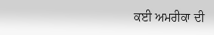ਕਈ ਅਮਰੀਕਾ ਦੀ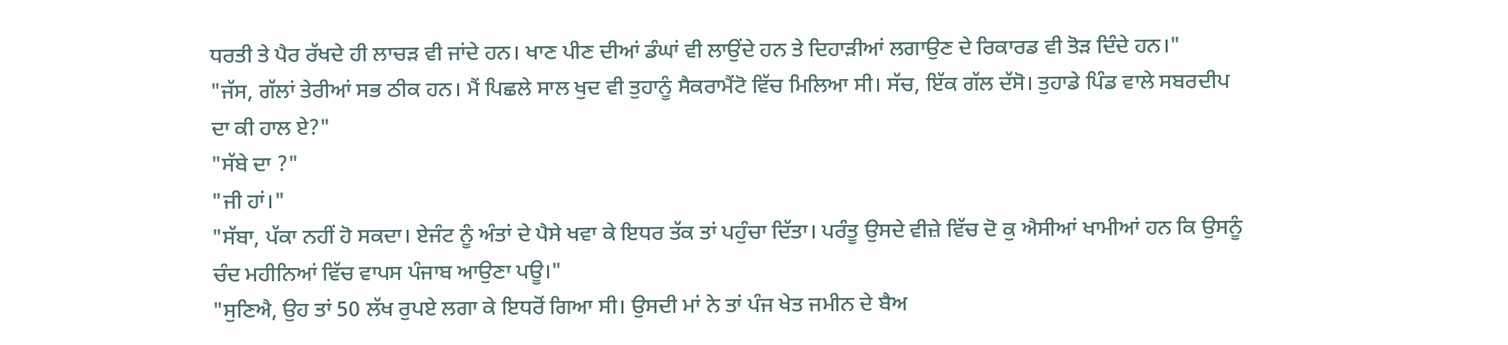ਧਰਤੀ ਤੇ ਪੈਰ ਰੱਖਦੇ ਹੀ ਲਾਚੜ ਵੀ ਜਾਂਦੇ ਹਨ। ਖਾਣ ਪੀਣ ਦੀਆਂ ਡੰਘਾਂ ਵੀ ਲਾਉਂਦੇ ਹਨ ਤੇ ਦਿਹਾੜੀਆਂ ਲਗਾਉਣ ਦੇ ਰਿਕਾਰਡ ਵੀ ਤੋੜ ਦਿੰਦੇ ਹਨ।"
"ਜੱਸ, ਗੱਲਾਂ ਤੇਰੀਆਂ ਸਭ ਠੀਕ ਹਨ। ਮੈਂ ਪਿਛਲੇ ਸਾਲ ਖੁਦ ਵੀ ਤੁਹਾਨੂੰ ਸੈਕਰਾਮੈਂਟੋ ਵਿੱਚ ਮਿਲਿਆ ਸੀ। ਸੱਚ, ਇੱਕ ਗੱਲ ਦੱਸੋ। ਤੁਹਾਡੇ ਪਿੰਡ ਵਾਲੇ ਸਬਰਦੀਪ ਦਾ ਕੀ ਹਾਲ ਏ?"
"ਸੱਬੇ ਦਾ ?"
"ਜੀ ਹਾਂ।"
"ਸੱਬਾ, ਪੱਕਾ ਨਹੀਂ ਹੋ ਸਕਦਾ। ਏਜੰਟ ਨੂੰ ਅੰਤਾਂ ਦੇ ਪੈਸੇ ਖਵਾ ਕੇ ਇਧਰ ਤੱਕ ਤਾਂ ਪਹੁੰਚਾ ਦਿੱਤਾ। ਪਰੰਤੂ ਉਸਦੇ ਵੀਜ਼ੇ ਵਿੱਚ ਦੋ ਕੁ ਐਸੀਆਂ ਖਾਮੀਆਂ ਹਨ ਕਿ ਉਸਨੂੰ ਚੰਦ ਮਹੀਨਿਆਂ ਵਿੱਚ ਵਾਪਸ ਪੰਜਾਬ ਆਉਣਾ ਪਊ।"
"ਸੁਣਿਐ, ਉਹ ਤਾਂ 50 ਲੱਖ ਰੁਪਏ ਲਗਾ ਕੇ ਇਧਰੋਂ ਗਿਆ ਸੀ। ਉਸਦੀ ਮਾਂ ਨੇ ਤਾਂ ਪੰਜ ਖੇਤ ਜਮੀਨ ਦੇ ਬੈਅ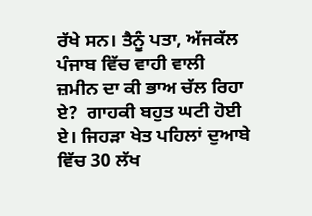ਰੱਖੇ ਸਨ। ਤੈਨੂੰ ਪਤਾ, ਅੱਜਕੱਲ ਪੰਜਾਬ ਵਿੱਚ ਵਾਹੀ ਵਾਲੀ ਜ਼ਮੀਨ ਦਾ ਕੀ ਭਾਅ ਚੱਲ ਰਿਹਾ ਏ?  ਗਾਹਕੀ ਬਹੁਤ ਘਟੀ ਹੋਈ ਏ। ਜਿਹੜਾ ਖੇਤ ਪਹਿਲਾਂ ਦੁਆਬੇ ਵਿੱਚ 30 ਲੱਖ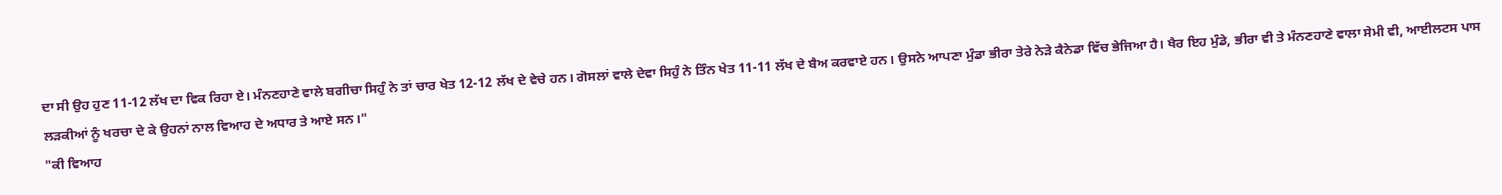ਦਾ ਸੀ ਉਹ ਹੁਣ 11-12 ਲੱਖ ਦਾ ਵਿਕ ਰਿਹਾ ਏ। ਮੰਨਣਹਾਣੇ ਵਾਲੇ ਬਗੀਚਾ ਸਿਹੁੰ ਨੇ ਤਾਂ ਚਾਰ ਖੇਤ 12-12 ਲੱਖ ਦੇ ਵੇਚੇ ਹਨ। ਗੋਸਲਾਂ ਵਾਲੇ ਦੇਵਾ ਸਿਹੁੰ ਨੇ ਤਿੰਨ ਖੇਤ 11-11 ਲੱਖ ਦੇ ਬੈਅ ਕਰਵਾਏ ਹਨ। ਉਸਨੇ ਆਪਣਾ ਮੁੰਡਾ ਭੀਰਾ ਤੇਰੇ ਨੇੜੇ ਕੈਨੇਡਾ ਵਿੱਚ ਭੇਜਿਆ ਹੈ। ਖੈਰ ਇਹ ਮੁੰਡੇ, ਭੀਰਾ ਵੀ ਤੇ ਮੰਨਣਹਾਣੇ ਵਾਲਾ ਸੇਮੀ ਵੀ, ਆਈਲਟਸ ਪਾਸ ਲੜਕੀਆਂ ਨੂੰ ਖਰਚਾ ਦੇ ਕੇ ਉਹਨਾਂ ਨਾਲ ਵਿਆਹ ਦੇ ਅਧਾਰ ਤੇ ਆਏ ਸਨ।"
"ਕੀ ਵਿਆਹ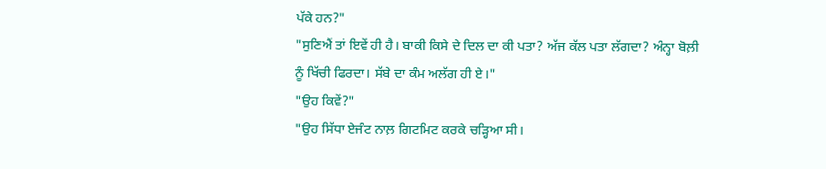ਪੱਕੇ ਹਨ?"
"ਸੁਣਿਐਂ ਤਾਂ ਇਵੇਂ ਹੀ ਹੈ। ਬਾਕੀ ਕਿਸੇ ਦੇ ਦਿਲ ਦਾ ਕੀ ਪਤਾ? ਅੱਜ ਕੱਲ ਪਤਾ ਲੱਗਦਾ? ਅੰਨ੍ਹਾ ਬੋਲ਼ੀ ਨੂੰ ਖਿੱਚੀ ਫਿਰਦਾ। ਸੱਬੇ ਦਾ ਕੰਮ ਅਲੱਗ ਹੀ ਏ।"
"ਉਹ ਕਿਵੇਂ?"
"ਉਹ ਸਿੱਧਾ ਏਜੰਟ ਨਾਲ਼ ਗਿਟਮਿਟ ਕਰਕੇ ਚੜ੍ਹਿਆ ਸੀ।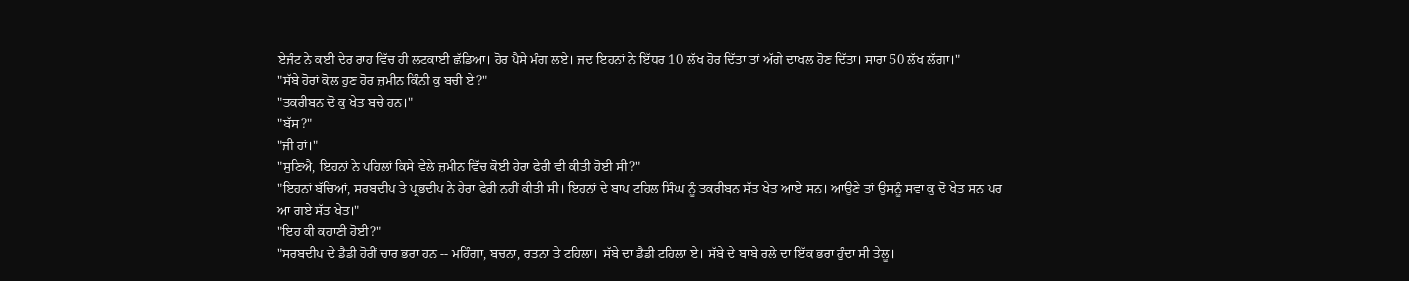ਏਜੰਟ ਨੇ ਕਈ ਦੇਰ ਰਾਹ ਵਿੱਚ ਹੀ ਲਟਕਾਈ ਛੱਡਿਆ। ਹੋਰ ਪੈਸੇ ਮੰਗ ਲਏ। ਜਦ ਇਹਨਾਂ ਨੇ ਇੱਧਰ 10 ਲੱਖ ਹੋਰ ਦਿੱਤਾ ਤਾਂ ਅੱਗੇ ਦਾਖਲ ਹੋਣ ਦਿੱਤਾ। ਸਾਰਾ 50 ਲੱਖ ਲੱਗਾ।"
"ਸੱਬੇ ਹੋਰਾਂ ਕੋਲ ਹੁਣ ਹੋਰ ਜ਼ਮੀਨ ਕਿੰਨੀ ਕੁ ਬਚੀ ਏ?"
"ਤਕਰੀਬਨ ਦੋ ਕੁ ਖੇਤ ਬਚੇ ਹਨ।"
"ਬੱਸ?"
"ਜੀ ਹਾਂ।"
"ਸੁਣਿਐ, ਇਹਨਾਂ ਨੇ ਪਹਿਲਾਂ ਕਿਸੇ ਵੇਲੇ ਜ਼ਮੀਨ ਵਿੱਚ ਕੋਈ ਹੇਰਾ ਫੇਰੀ ਵੀ ਕੀਤੀ ਹੋਈ ਸੀ?"
"ਇਹਨਾਂ ਬੱਚਿਆਂ, ਸਰਬਦੀਪ ਤੇ ਪ੍ਰਭਦੀਪ ਨੇ ਹੇਰਾ ਫੇਰੀ ਨਹੀਂ ਕੀਤੀ ਸੀ। ਇਹਨਾਂ ਦੇ ਬਾਪ ਟਹਿਲ ਸਿੰਘ ਨੂੰ ਤਕਰੀਬਨ ਸੱਤ ਖੇਤ ਆਏ ਸਨ। ਆਉਣੇ ਤਾਂ ਉਸਨੂੰ ਸਵਾ ਕੁ ਦੋ ਖੇਤ ਸਨ ਪਰ ਆ ਗਏ ਸੱਤ ਖੇਤ।"
"ਇਹ ਕੀ ਕਹਾਣੀ ਹੋਈ?"
"ਸਰਬਦੀਪ ਦੇ ਡੈਡੀ ਹੋਰੀਂ ਚਾਰ ਭਰਾ ਹਨ -- ਮਹਿੰਗਾ, ਬਚਨਾ, ਰਤਨਾ ਤੇ ਟਹਿਲਾ। ਸੱਬੇ ਦਾ ਡੈਡੀ ਟਹਿਲਾ ਏ। ਸੱਬੇ ਦੇ ਬਾਬੇ ਰਲੇ ਦਾ ਇੱਕ ਭਰਾ ਹੁੰਦਾ ਸੀ ਤੇਲੂ।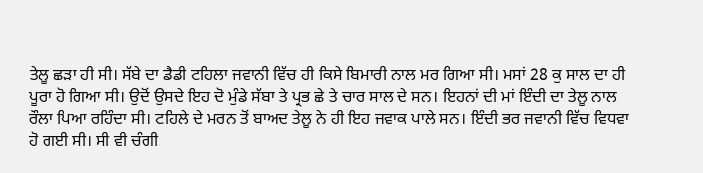ਤੇਲੂ ਛੜਾ ਹੀ ਸੀ। ਸੱਬੇ ਦਾ ਡੈਡੀ ਟਹਿਲਾ ਜਵਾਨੀ ਵਿੱਚ ਹੀ ਕਿਸੇ ਬਿਮਾਰੀ ਨਾਲ ਮਰ ਗਿਆ ਸੀ। ਮਸਾਂ 28 ਕੁ ਸਾਲ ਦਾ ਹੀ ਪੂਰਾ ਹੋ ਗਿਆ ਸੀ। ਉਦੋਂ ਉਸਦੇ ਇਹ ਦੋ ਮੁੰਡੇ ਸੱਬਾ ਤੇ ਪ੍ਰਭ ਛੇ ਤੇ ਚਾਰ ਸਾਲ ਦੇ ਸਨ। ਇਹਨਾਂ ਦੀ ਮਾਂ ਇੰਦੀ ਦਾ ਤੇਲੂ ਨਾਲ ਰੌਲਾ ਪਿਆ ਰਹਿੰਦਾ ਸੀ। ਟਹਿਲੇ ਦੇ ਮਰਨ ਤੋਂ ਬਾਅਦ ਤੇਲੂ ਨੇ ਹੀ ਇਹ ਜਵਾਕ ਪਾਲੇ ਸਨ। ਇੰਦੀ ਭਰ ਜਵਾਨੀ ਵਿੱਚ ਵਿਧਵਾ ਹੋ ਗਈ ਸੀ। ਸੀ ਵੀ ਚੰਗੀ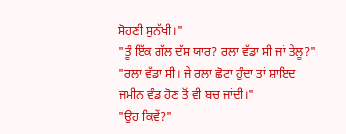ਸੋਹਣੀ ਸੁਨੱਖੀ।"
"ਤੂੰ ਇੱਕ ਗੱਲ ਦੱਸ ਯਾਰ? ਰਲਾ ਵੱਡਾ ਸੀ ਜਾਂ ਤੇਲੂ?"
"ਰਲਾ ਵੱਡਾ ਸੀ। ਜੇ ਰਲਾ ਛੋਟਾ ਹੁੰਦਾ ਤਾਂ ਸ਼ਾਇਦ ਜਮੀਨ ਵੰਡ ਹੋਣ ਤੋਂ ਵੀ ਬਚ ਜਾਂਦੀ।"
"ਉਹ ਕਿਵੇਂ?"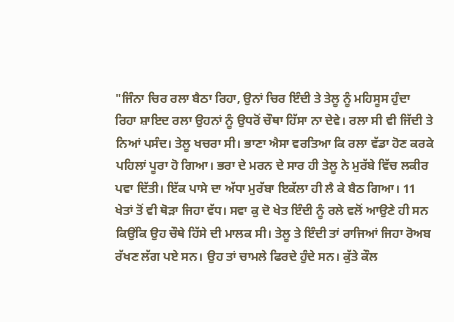"ਜਿੰਨਾ ਚਿਰ ਰਲਾ ਬੈਠਾ ਰਿਹਾ, ਉਨਾਂ ਚਿਰ ਇੰਦੀ ਤੇ ਤੇਲੂ ਨੂੰ ਮਹਿਸੂਸ ਹੁੰਦਾ ਰਿਹਾ ਸ਼ਾਇਦ ਰਲਾ ਉਹਨਾਂ ਨੂੰ ਉਧਰੋਂ ਚੌਥਾ ਹਿੱਸਾ ਨਾ ਦੇਵੇ। ਰਲਾ ਸੀ ਵੀ ਜਿੱਦੀ ਤੇ ਨਿਆਂ ਪਸੰਦ। ਤੇਲੂ ਖਚਰਾ ਸੀ। ਭਾਣਾ ਐਸਾ ਵਰਤਿਆ ਕਿ ਰਲਾ ਵੱਡਾ ਹੋਣ ਕਰਕੇ ਪਹਿਲਾਂ ਪੂਰਾ ਹੋ ਗਿਆ। ਭਰਾ ਦੇ ਮਰਨ ਦੇ ਸਾਰ ਹੀ ਤੇਲੂ ਨੇ ਮੁਰੱਬੇ ਵਿੱਚ ਲਕੀਰ ਪਵਾ ਦਿੱਤੀ। ਇੱਕ ਪਾਸੇ ਦਾ ਅੱਧਾ ਮੁਰੱਬਾ ਇਕੱਲਾ ਹੀ ਲੈ ਕੇ ਬੈਠ ਗਿਆ। 11 ਖੇਤਾਂ ਤੋਂ ਵੀ ਥੋੜਾ ਜਿਹਾ ਵੱਧ। ਸਵਾ ਕੁ ਦੋ ਖੇਤ ਇੰਦੀ ਨੂੰ ਰਲੇ ਵਲੋਂ ਆਉਣੇ ਹੀ ਸਨ ਕਿਉਂਕਿ ਉਹ ਚੌਥੇ ਹਿੱਸੇ ਦੀ ਮਾਲਕ ਸੀ। ਤੇਲੂ ਤੇ ਇੰਦੀ ਤਾਂ ਰਾਜਿਆਂ ਜਿਹਾ ਰੋਅਬ ਰੱਖਣ ਲੱਗ ਪਏ ਸਨ। ਉਹ ਤਾਂ ਚਾਮਲੇ ਫਿਰਦੇ ਹੁੰਦੇ ਸਨ। ਕੁੱਤੇ ਕੌਲ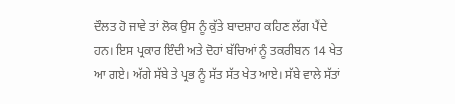ਦੌਲਤ ਹੋ ਜਾਵੇ ਤਾਂ ਲੋਕ ਉਸ ਨੂੰ ਕੁੱਤੇ ਬਾਦਸ਼ਾਹ ਕਹਿਣ ਲੱਗ ਪੈਂਦੇ ਹਨ। ਇਸ ਪ੍ਰਕਾਰ ਇੰਦੀ ਅਤੇ ਦੋਹਾਂ ਬੱਚਿਆਂ ਨੂੰ ਤਕਰੀਬਨ 14 ਖੇਤ ਆ ਗਏ। ਅੱਗੇ ਸੱਬੇ ਤੇ ਪ੍ਰਭ ਨੂੰ ਸੱਤ ਸੱਤ ਖੇਤ ਆਏ। ਸੱਬੇ ਵਾਲੇ ਸੱਤਾਂ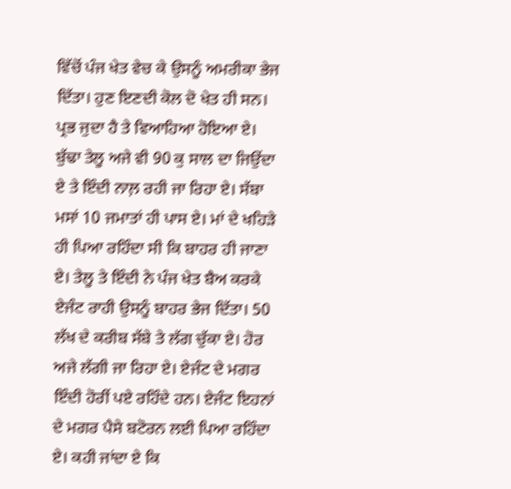ਵਿੱਚੋਂ ਪੰਜ ਖੇਤ ਵੇਚ ਕੇ ਉਸਨੂੰ ਅਮਰੀਕਾ ਭੇਜ ਦਿੱਤਾ। ਹੁਣ ਇਣਦੀ ਕੋਲ ਦੋ ਖੇਤ ਹੀ ਸਨ। ਪ੍ਰਭ ਜੁਦਾ ਹੈ ਤੇ ਵਿਆਹਿਆ ਹੋਇਆ ਏ। ਬੁੱਢਾ ਤੇਲੂ ਅਜੇ ਵੀ 90 ਕੁ ਸਾਲ ਦਾ ਜਿਉਂਦਾ ਏ ਤੇ ਇੰਦੀ ਨਾਲ਼ ਰਹੀ ਜਾ ਰਿਹਾ ਏ। ਸੱਬਾ ਮਸਾਂ 10 ਜਮਾਤਾਂ ਹੀ ਪਾਸ ਏ। ਮਾਂ ਦੇ ਖਹਿੜੇ ਹੀ ਪਿਆ ਰਹਿੰਦਾ ਸੀ ਕਿ ਬਾਹਰ ਹੀ ਜਾਣਾ ਏ। ਤੇਲੂ ਤੇ ਇੰਦੀ ਨੇ ਪੰਜ ਖੇਤ ਬੈਅ ਕਰਕੇ ਏਜੰਟ ਰਾਹੀ ਉਸਨੂੰ ਬਾਹਰ ਭੇਜ ਦਿੱਤਾ। 50 ਲੱਖ ਦੇ ਕਰੀਬ ਸੱਬੇ ਤੇ ਲੱਗ ਚੁੱਕਾ ਏ। ਹੋਰ ਅਜੇ ਲੱਗੀ ਜਾ ਰਿਹਾ ਏ। ਏਜੰਟ ਦੇ ਮਗਰ ਇੰਦੀ ਹੋਰੀਂ ਪਏ ਰਹਿੰਦੇ ਹਨ। ਏਜੰਟ ਇਹਨਾਂ ਦੇ ਮਗਰ ਪੈਸੇ ਬਟੋਰਨ ਲਈ ਪਿਆ ਰਹਿੰਦਾ ਏ। ਕਹੀ ਜਾਂਦਾ ਏ ਕਿ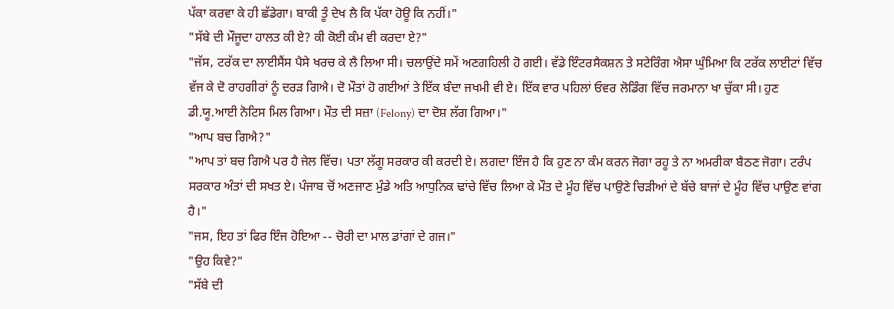ਪੱਕਾ ਕਰਵਾ ਕੇ ਹੀ ਛੱਡੇਗਾ। ਬਾਕੀ ਤੂੰ ਦੇਖ ਲੈ ਕਿ ਪੱਕਾ ਹੋਊ ਕਿ ਨਹੀਂ।"
"ਸੱਬੇ ਦੀ ਮੌਜੂਦਾ ਹਾਲਤ ਕੀ ਏ? ਕੀ ਕੋਈ ਕੰਮ ਵੀ ਕਰਦਾ ਏ?"
"ਜੱਸ, ਟਰੱਕ ਦਾ ਲਾਈਸੈਂਸ ਪੈਸੇ ਖਰਚ ਕੇ ਲੈ ਲਿਆ ਸੀ। ਚਲਾਉਂਦੇ ਸਮੇਂ ਅਣਗਹਿਲੀ ਹੋ ਗਈ। ਵੱਡੇ ਇੰਟਰਸੈਕਸ਼ਨ ਤੇ ਸਟੇਰਿੰਗ ਐਸਾ ਘੁੰਮਿਆ ਕਿ ਟਰੱਕ ਲਾਈਟਾਂ ਵਿੱਚ ਵੱਜ ਕੇ ਦੋ ਰਾਹਗੀਰਾਂ ਨੂੰ ਦਰੜ ਗਿਐ। ਦੋ ਮੌਤਾਂ ਹੋ ਗਈਆਂ ਤੇ ਇੱਕ ਬੰਦਾ ਜਖਮੀ ਵੀ ਏ। ਇੱਕ ਵਾਰ ਪਹਿਲਾਂ ਓਵਰ ਲੋਡਿੰਗ ਵਿੱਚ ਜਰਮਾਨਾ ਖਾ ਚੁੱਕਾ ਸੀ। ਹੁਣ ਡੀ.ਯੂ.ਆਈ ਨੋਟਿਸ ਮਿਲ ਗਿਆ। ਮੌਤ ਦੀ ਸਜ਼ਾ (Felony) ਦਾ ਦੋਸ਼ ਲੱਗ ਗਿਆ।"
"ਆਪ ਬਚ ਗਿਐ?"
"ਆਪ ਤਾਂ ਬਚ ਗਿਐ ਪਰ ਹੈ ਜੇਲ ਵਿੱਚ। ਪਤਾ ਲੱਗੂ ਸਰਕਾਰ ਕੀ ਕਰਦੀ ਏ। ਲਗਦਾ ਇੰਜ ਹੈ ਕਿ ਹੁਣ ਨਾ ਕੰਮ ਕਰਨ ਜੋਗਾ ਰਹੂ ਤੇ ਨਾ ਅਮਰੀਕਾ ਬੈਠਣ ਜੋਗਾ। ਟਰੰਪ ਸਰਕਾਰ ਅੰਤਾਂ ਦੀ ਸਖਤ ਏ। ਪੰਜਾਬ ਚੋਂ ਅਣਜਾਣ ਮੁੰਡੇ ਅਤਿ ਆਧੁਨਿਕ ਢਾਂਚੇ ਵਿੱਚ ਲਿਆ ਕੇ ਮੌਤ ਦੇ ਮੂੰਹ ਵਿੱਚ ਪਾਉਣੇ ਚਿੜੀਆਂ ਦੇ ਬੱਚੇ ਬਾਜਾਂ ਦੇ ਮੂੰਹ ਵਿੱਚ ਪਾਉਣ ਵਾਂਗ ਹੈ।"
"ਜਸ, ਇਹ ਤਾਂ ਫਿਰ ਇੰਜ ਹੋਇਆ -- ਚੋਰੀ ਦਾ ਮਾਲ ਡਾਂਗਾਂ ਦੇ ਗਜ।"
"ਉਹ ਕਿਵੇ?"
"ਸੱਬੇ ਦੀ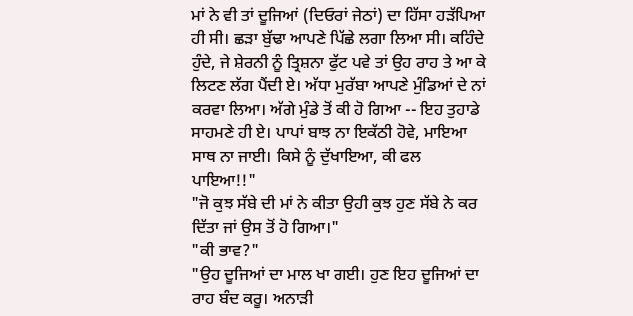ਮਾਂ ਨੇ ਵੀ ਤਾਂ ਦੂਜਿਆਂ (ਦਿਓਰਾਂ ਜੇਠਾਂ) ਦਾ ਹਿੱਸਾ ਹੜੱਪਿਆ ਹੀ ਸੀ। ਛੜਾ ਬੁੱਢਾ ਆਪਣੇ ਪਿੱਛੇ ਲਗਾ ਲਿਆ ਸੀ। ਕਹਿੰਦੇ ਹੁੰਦੇ, ਜੇ ਸ਼ੇਰਨੀ ਨੂੰ ਤ੍ਰਿਸ਼ਨਾ ਫੁੱਟ ਪਵੇ ਤਾਂ ਉਹ ਰਾਹ ਤੇ ਆ ਕੇ ਲਿਟਣ ਲੱਗ ਪੈਂਦੀ ਏ। ਅੱਧਾ ਮੁਰੱਬਾ ਆਪਣੇ ਮੁੰਡਿਆਂ ਦੇ ਨਾਂ ਕਰਵਾ ਲਿਆ। ਅੱਗੇ ਮੁੰਡੇ ਤੋਂ ਕੀ ਹੋ ਗਿਆ -- ਇਹ ਤੁਹਾਡੇ ਸਾਹਮਣੇ ਹੀ ਏ। ਪਾਪਾਂ ਬਾਝ ਨਾ ਇਕੱਠੀ ਹੋਵੇ, ਮਾਇਆ ਸਾਥ ਨਾ ਜਾਈ। ਕਿਸੇ ਨੂੰ ਦੁੱਖਾਇਆ, ਕੀ ਫਲ ਪਾਇਆ!!"
"ਜੋ ਕੁਝ ਸੱਬੇ ਦੀ ਮਾਂ ਨੇ ਕੀਤਾ ਉਹੀ ਕੁਝ ਹੁਣ ਸੱਬੇ ਨੇ ਕਰ ਦਿੱਤਾ ਜਾਂ ਉਸ ਤੋਂ ਹੋ ਗਿਆ।"
"ਕੀ ਭਾਵ?"
"ਉਹ ਦੂਜਿਆਂ ਦਾ ਮਾਲ ਖਾ ਗਈ। ਹੁਣ ਇਹ ਦੂਜਿਆਂ ਦਾ ਰਾਹ ਬੰਦ ਕਰੂ। ਅਨਾੜੀ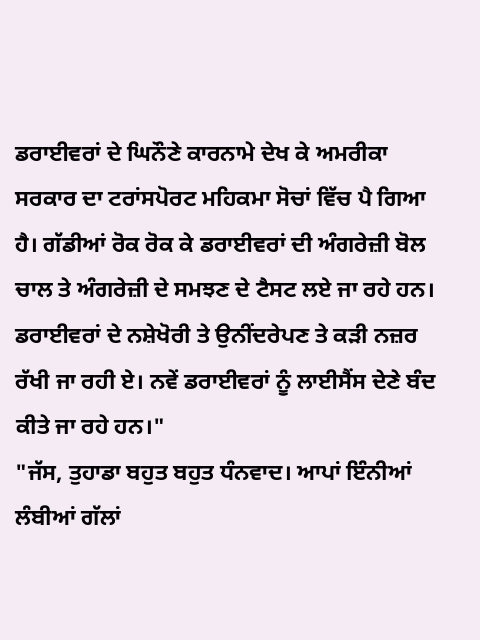ਡਰਾਈਵਰਾਂ ਦੇ ਘਿਨੌਣੇ ਕਾਰਨਾਮੇ ਦੇਖ ਕੇ ਅਮਰੀਕਾ ਸਰਕਾਰ ਦਾ ਟਰਾਂਸਪੋਰਟ ਮਹਿਕਮਾ ਸੋਚਾਂ ਵਿੱਚ ਪੈ ਗਿਆ ਹੈ। ਗੱਡੀਆਂ ਰੋਕ ਰੋਕ ਕੇ ਡਰਾਈਵਰਾਂ ਦੀ ਅੰਗਰੇਜ਼ੀ ਬੋਲ ਚਾਲ ਤੇ ਅੰਗਰੇਜ਼ੀ ਦੇ ਸਮਝਣ ਦੇ ਟੈਸਟ ਲਏ ਜਾ ਰਹੇ ਹਨ। ਡਰਾਈਵਰਾਂ ਦੇ ਨਸ਼ੇਖੋਰੀ ਤੇ ਉਨੀਂਦਰੇਪਣ ਤੇ ਕੜੀ ਨਜ਼ਰ ਰੱਖੀ ਜਾ ਰਹੀ ਏ। ਨਵੇਂ ਡਰਾਈਵਰਾਂ ਨੂੰ ਲਾਈਸੈਂਸ ਦੇਣੇ ਬੰਦ ਕੀਤੇ ਜਾ ਰਹੇ ਹਨ।"
"ਜੱਸ, ਤੁਹਾਡਾ ਬਹੁਤ ਬਹੁਤ ਧੰਨਵਾਦ। ਆਪਾਂ ਇੰਨੀਆਂ ਲੰਬੀਆਂ ਗੱਲਾਂ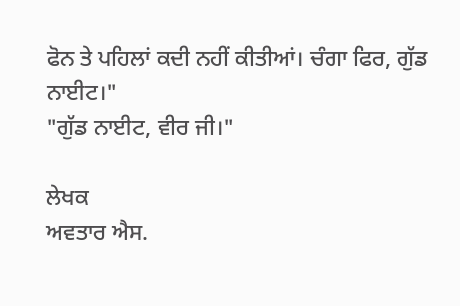ਫੋਨ ਤੇ ਪਹਿਲਾਂ ਕਦੀ ਨਹੀਂ ਕੀਤੀਆਂ। ਚੰਗਾ ਫਿਰ, ਗੁੱਡ ਨਾਈਟ।"
"ਗੁੱਡ ਨਾਈਟ, ਵੀਰ ਜੀ।"

ਲੇਖਕ
ਅਵਤਾਰ ਐਸ.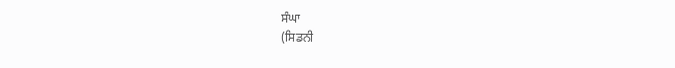ਸੰਘਾ
(ਸਿਡਨੀ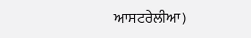ਆਸਟਰੇਲੀਆ)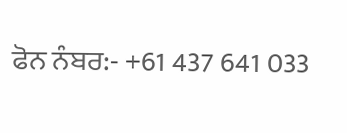ਫੋਨ ਨੰਬਰ:- +61 437 641 033